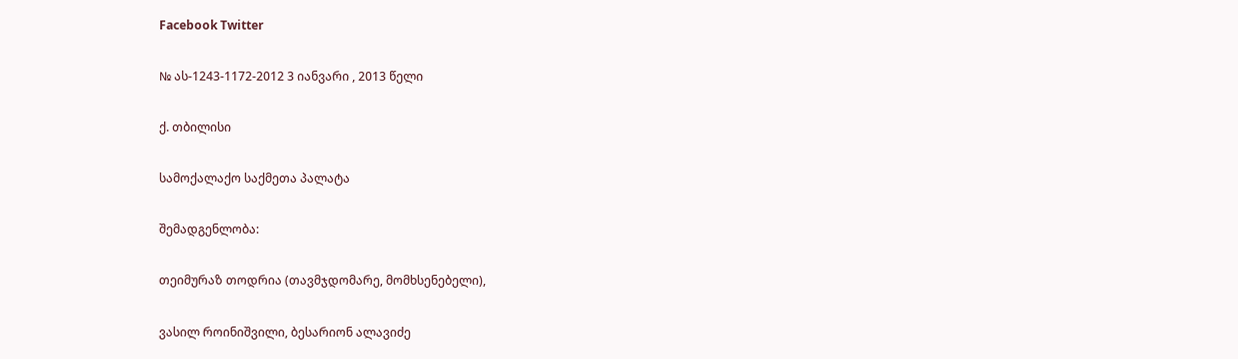Facebook Twitter

№ ას-1243-1172-2012 3 იანვარი , 2013 წელი

ქ. თბილისი

სამოქალაქო საქმეთა პალატა

შემადგენლობა:

თეიმურაზ თოდრია (თავმჯდომარე, მომხსენებელი),

ვასილ როინიშვილი, ბესარიონ ალავიძე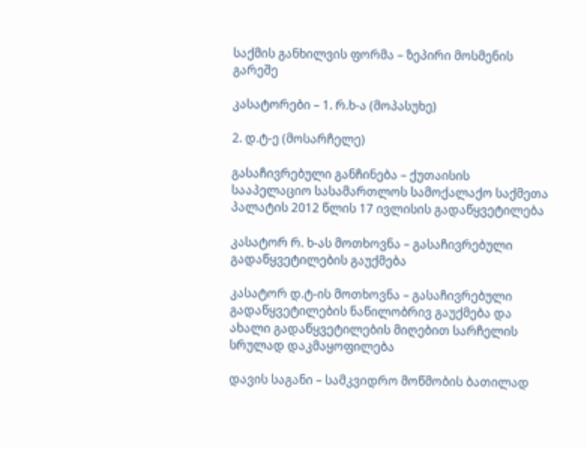საქმის განხილვის ფორმა – ზეპირი მოსმენის გარეშე

კასატორები – 1. რ.ხ-ა (მოპასუხე)

2. დ.ტ-ე (მოსარჩელე)

გასაჩივრებული განჩინება – ქუთაისის სააპელაციო სასამართლოს სამოქალაქო საქმეთა პალატის 2012 წლის 17 ივლისის გადაწყვეტილება

კასატორ რ. ხ-ას მოთხოვნა – გასაჩივრებული გადაწყვეტილების გაუქმება

კასატორ დ.ტ-ის მოთხოვნა – გასაჩივრებული გადაწყვეტილების ნაწილობრივ გაუქმება და ახალი გადაწყვეტილების მიღებით სარჩელის სრულად დაკმაყოფილება

დავის საგანი – სამკვიდრო მოწმობის ბათილად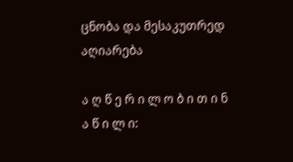ცნობა და მესაკუთრედ აღიარება

ა ღ წ ე რ ი ლ ო ბ ი თ ი ნ ა წ ი ლ ი: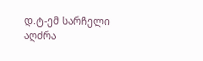დ.ტ-ემ სარჩელი აღძრა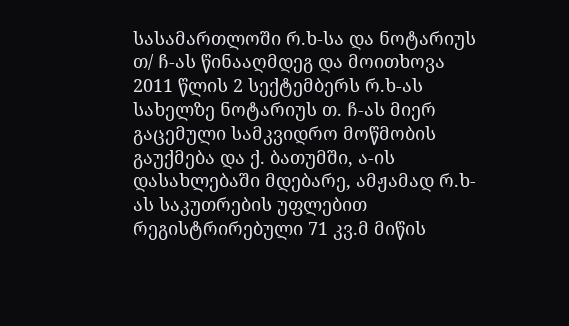სასამართლოში რ.ხ-სა და ნოტარიუს თ/ ჩ-ას წინააღმდეგ და მოითხოვა 2011 წლის 2 სექტემბერს რ.ხ-ას სახელზე ნოტარიუს თ. ჩ-ას მიერ გაცემული სამკვიდრო მოწმობის გაუქმება და ქ. ბათუმში, ა-ის დასახლებაში მდებარე, ამჟამად რ.ხ-ას საკუთრების უფლებით რეგისტრირებული 71 კვ.მ მიწის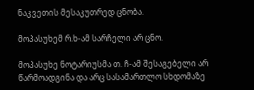ნაკვეთის მესაკუთრედ ცნობა.

მოპასუხემ რ.ხ-ამ სარჩელი არ ცნო.

მოპასუხე ნოტარიუსმა თ. ჩ-ამ შესაგებელი არ წარმოადგინა და არც სასამართლო სხდომაზე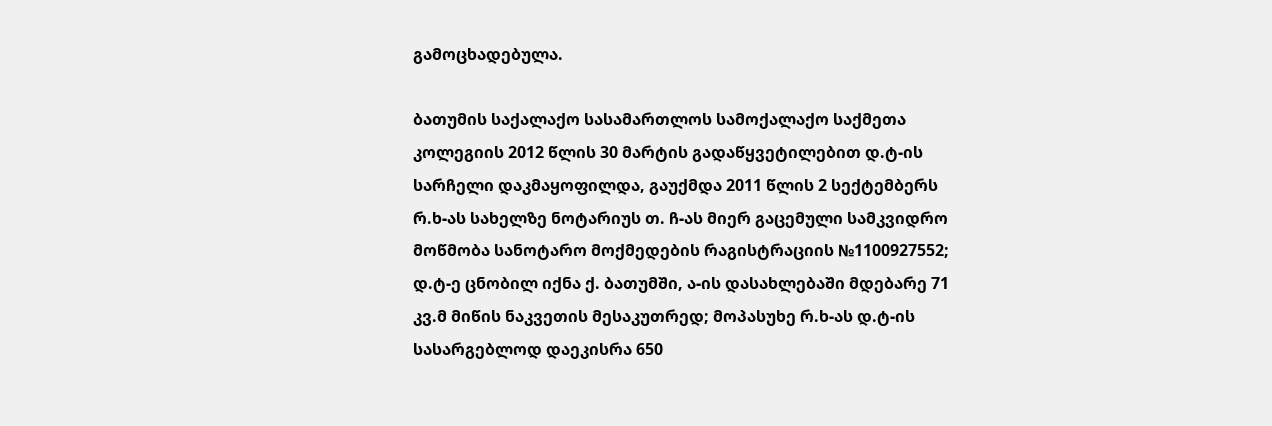გამოცხადებულა.

ბათუმის საქალაქო სასამართლოს სამოქალაქო საქმეთა კოლეგიის 2012 წლის 30 მარტის გადაწყვეტილებით დ.ტ-ის სარჩელი დაკმაყოფილდა, გაუქმდა 2011 წლის 2 სექტემბერს რ.ხ-ას სახელზე ნოტარიუს თ. ჩ-ას მიერ გაცემული სამკვიდრო მოწმობა სანოტარო მოქმედების რაგისტრაციის №1100927552; დ.ტ-ე ცნობილ იქნა ქ. ბათუმში, ა-ის დასახლებაში მდებარე 71 კვ.მ მიწის ნაკვეთის მესაკუთრედ; მოპასუხე რ.ხ-ას დ.ტ-ის სასარგებლოდ დაეკისრა 650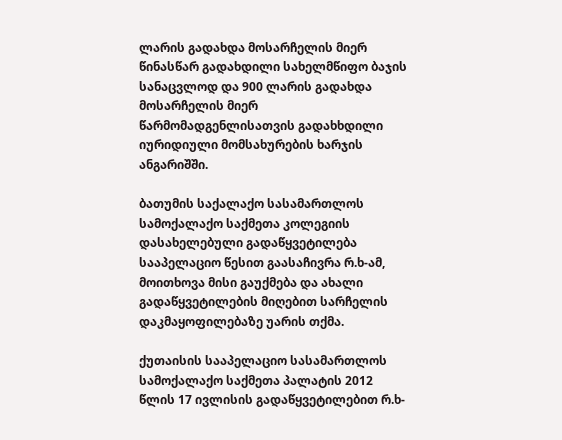ლარის გადახდა მოსარჩელის მიერ წინასწარ გადახდილი სახელმწიფო ბაჯის სანაცვლოდ და 900 ლარის გადახდა მოსარჩელის მიერ წარმომადგენლისათვის გადახხდილი იურიდიული მომსახურების ხარჯის ანგარიშში.

ბათუმის საქალაქო სასამართლოს სამოქალაქო საქმეთა კოლეგიის დასახელებული გადაწყვეტილება სააპელაციო წესით გაასაჩივრა რ.ხ-ამ, მოითხოვა მისი გაუქმება და ახალი გადაწყვეტილების მიღებით სარჩელის დაკმაყოფილებაზე უარის თქმა.

ქუთაისის სააპელაციო სასამართლოს სამოქალაქო საქმეთა პალატის 2012 წლის 17 ივლისის გადაწყვეტილებით რ.ხ-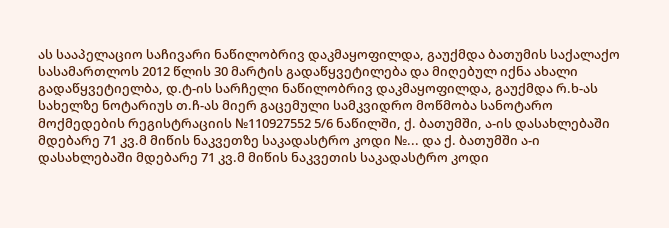ას სააპელაციო საჩივარი ნაწილობრივ დაკმაყოფილდა, გაუქმდა ბათუმის საქალაქო სასამართლოს 2012 წლის 30 მარტის გადაწყვეტილება და მიღებულ იქნა ახალი გადაწყვეტიელბა, დ.ტ-ის სარჩელი ნაწილობრივ დაკმაყოფილდა, გაუქმდა რ.ხ-ას სახელზე ნოტარიუს თ.ჩ-ას მიერ გაცემული სამკვიდრო მოწმობა სანოტარო მოქმედების რეგისტრაციის №110927552 5/6 ნაწილში, ქ. ბათუმში, ა-ის დასახლებაში მდებარე 71 კვ.მ მიწის ნაკვეთზე საკადასტრო კოდი №... და ქ. ბათუმში ა-ი დასახლებაში მდებარე 71 კვ.მ მიწის ნაკვეთის საკადასტრო კოდი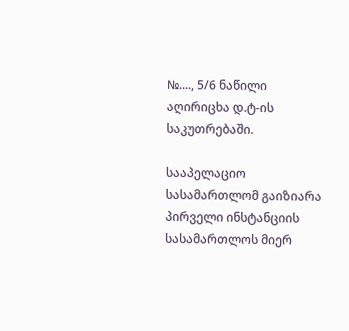№...., 5/6 ნაწილი აღირიცხა დ.ტ-ის საკუთრებაში.

სააპელაციო სასამართლომ გაიზიარა პირველი ინსტანციის სასამართლოს მიერ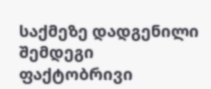საქმეზე დადგენილი შემდეგი ფაქტობრივი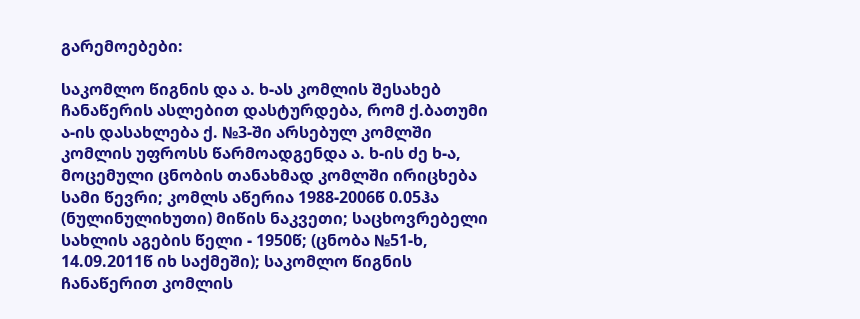გარემოებები:

საკომლო წიგნის და ა. ხ-ას კომლის შესახებ ჩანაწერის ასლებით დასტურდება, რომ ქ.ბათუმი ა-ის დასახლება ქ. №3-ში არსებულ კომლში კომლის უფროსს წარმოადგენდა ა. ხ-ის ძე ხ-ა, მოცემული ცნობის თანახმად კომლში ირიცხება სამი წევრი; კომლს აწერია 1988-2006წ 0.05ჰა (ნულინულიხუთი) მიწის ნაკვეთი; საცხოვრებელი სახლის აგების წელი - 1950წ; (ცნობა №51-ხ, 14.09.2011წ იხ საქმეში); საკომლო წიგნის ჩანაწერით კომლის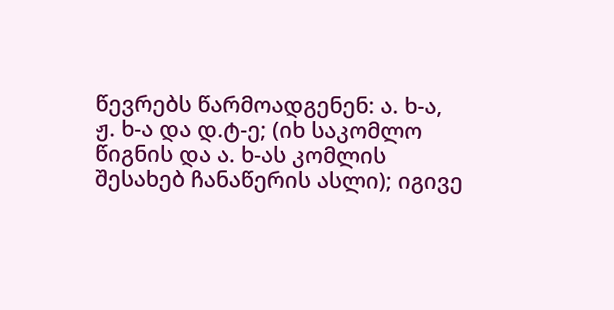წევრებს წარმოადგენენ: ა. ხ-ა, ჟ. ხ-ა და დ.ტ-ე; (იხ საკომლო წიგნის და ა. ხ-ას კომლის შესახებ ჩანაწერის ასლი); იგივე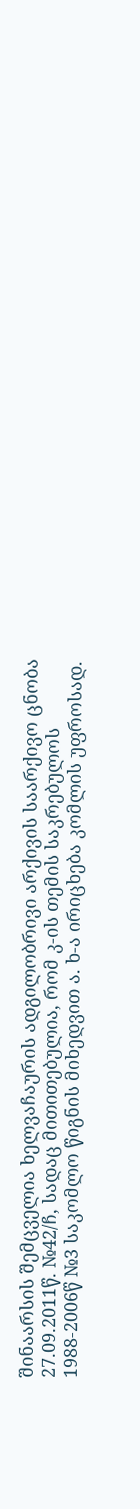შინაარსის შემცველია ხელვაჩაურის ადგილობრივი არქივის საარქივო ცნობა 27.09.2011წ. №42/ჩ, სადაც მითითებულია, რომ კ-ის თემის საკრებულოს 1988-2006წ №3 საკომლო წიგნის მიხედვით ა. ხ-ა ირიცხება კომლის უფროსად.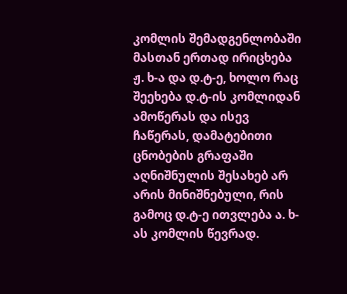კომლის შემადგენლობაში მასთან ერთად ირიცხება ჟ. ხ-ა და დ.ტ-ე, ხოლო რაც შეეხება დ.ტ-ის კომლიდან ამოწერას და ისევ ჩაწერას, დამატებითი ცნობების გრაფაში აღნიშნულის შესახებ არ არის მინიშნებული, რის გამოც დ.ტ-ე ითვლება ა. ხ-ას კომლის წევრად.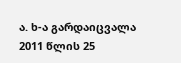ა. ხ-ა გარდაიცვალა 2011 წლის 25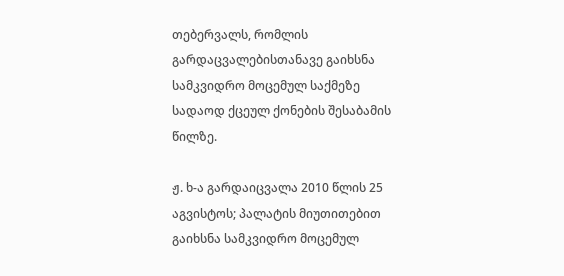თებერვალს, რომლის გარდაცვალებისთანავე გაიხსნა სამკვიდრო მოცემულ საქმეზე სადაოდ ქცეულ ქონების შესაბამის წილზე.

ჟ. ხ-ა გარდაიცვალა 2010 წლის 25 აგვისტოს; პალატის მიუთითებით გაიხსნა სამკვიდრო მოცემულ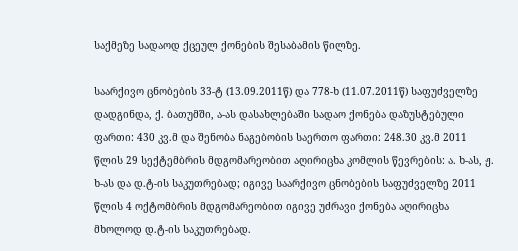საქმეზე სადაოდ ქცეულ ქონების შესაბამის წილზე.

საარქივო ცნობების 33-ტ (13.09.2011წ) და 778-ხ (11.07.2011წ) საფუძველზე დადგინდა, ქ. ბათუმში, ა-ას დასახლებაში სადაო ქონება დაზუსტებული ფართი: 430 კვ.მ და შენობა ნაგებობის საერთო ფართი: 248.30 კვ.მ 2011 წლის 29 სექტემბრის მდგომარეობით აღირიცხა კომლის წევრების: ა. ხ-ას, ჟ. ხ-ას და დ.ტ-ის საკუთრებად; იგივე საარქივო ცნობების საფუძველზე 2011 წლის 4 ოქტომბრის მდგომარეობით იგივე უძრავი ქონება აღირიცხა მხოლოდ დ.ტ-ის საკუთრებად.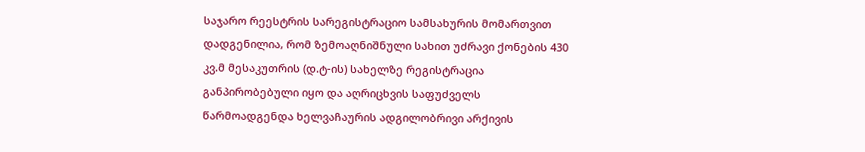საჯარო რეესტრის სარეგისტრაციო სამსახურის მომართვით დადგენილია, რომ ზემოაღნიშნული სახით უძრავი ქონების 430 კვ.მ მესაკუთრის (დ.ტ-ის) სახელზე რეგისტრაცია განპირობებული იყო და აღრიცხვის საფუძველს წარმოადგენდა ხელვაჩაურის ადგილობრივი არქივის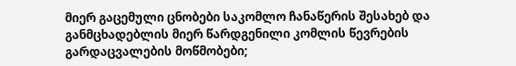მიერ გაცემული ცნობები საკომლო ჩანაწერის შესახებ და განმცხადებლის მიერ წარდგენილი კომლის წევრების გარდაცვალების მოწმობები;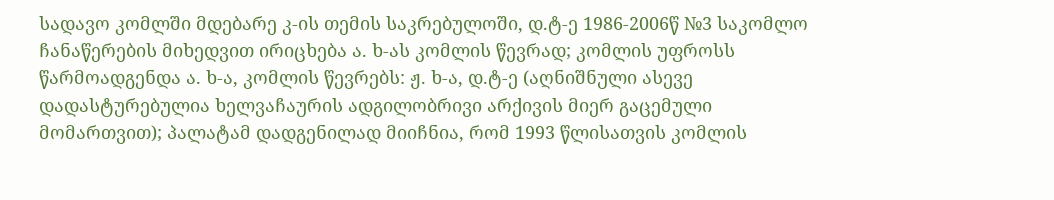სადავო კომლში მდებარე კ-ის თემის საკრებულოში, დ.ტ-ე 1986-2006წ №3 საკომლო ჩანაწერების მიხედვით ირიცხება ა. ხ-ას კომლის წევრად; კომლის უფროსს წარმოადგენდა ა. ხ-ა, კომლის წევრებს: ჟ. ხ-ა, დ.ტ-ე (აღნიშნული ასევე დადასტურებულია ხელვაჩაურის ადგილობრივი არქივის მიერ გაცემული მომართვით); პალატამ დადგენილად მიიჩნია, რომ 1993 წლისათვის კომლის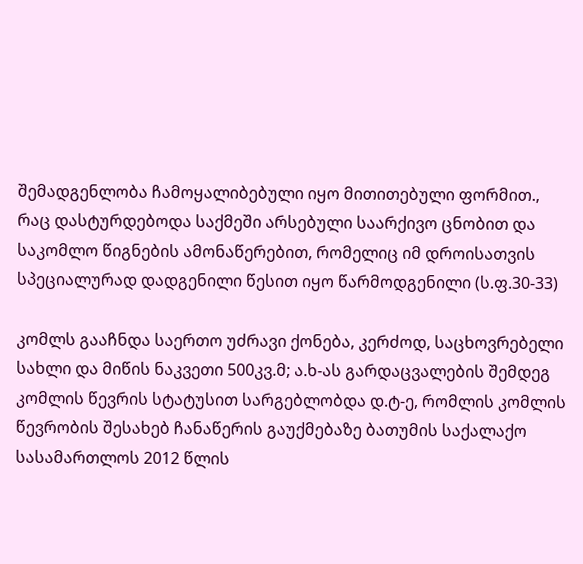შემადგენლობა ჩამოყალიბებული იყო მითითებული ფორმით., რაც დასტურდებოდა საქმეში არსებული საარქივო ცნობით და საკომლო წიგნების ამონაწერებით, რომელიც იმ დროისათვის სპეციალურად დადგენილი წესით იყო წარმოდგენილი (ს.ფ.30-33)

კომლს გააჩნდა საერთო უძრავი ქონება, კერძოდ, საცხოვრებელი სახლი და მიწის ნაკვეთი 500კვ.მ; ა.ხ-ას გარდაცვალების შემდეგ კომლის წევრის სტატუსით სარგებლობდა დ.ტ-ე, რომლის კომლის წევრობის შესახებ ჩანაწერის გაუქმებაზე ბათუმის საქალაქო სასამართლოს 2012 წლის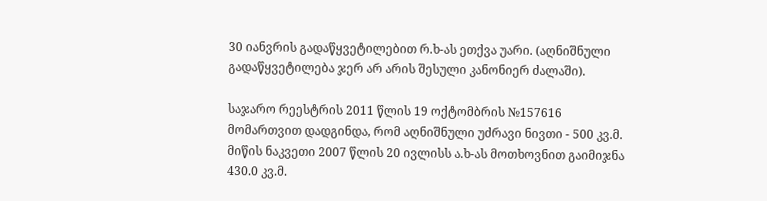30 იანვრის გადაწყვეტილებით რ.ხ-ას ეთქვა უარი. (აღნიშნული გადაწყვეტილება ჯერ არ არის შესული კანონიერ ძალაში).

საჯარო რეესტრის 2011 წლის 19 ოქტომბრის №157616 მომართვით დადგინდა, რომ აღნიშნული უძრავი ნივთი - 500 კვ.მ. მიწის ნაკვეთი 2007 წლის 20 ივლისს ა.ხ-ას მოთხოვნით გაიმიჯნა 430.0 კვ.მ.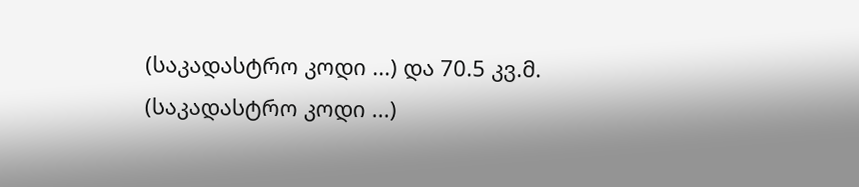(საკადასტრო კოდი ...) და 70.5 კვ.მ. (საკადასტრო კოდი ...)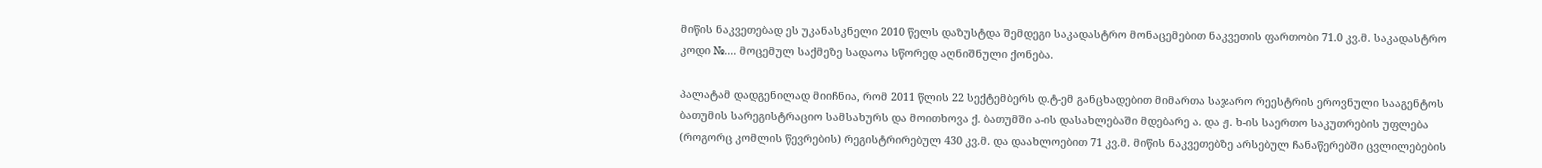მიწის ნაკვეთებად ეს უკანასკნელი 2010 წელს დაზუსტდა შემდეგი საკადასტრო მონაცემებით ნაკვეთის ფართობი 71.0 კვ.მ. საკადასტრო კოდი №.... მოცემულ საქმეზე სადაოა სწორედ აღნიშნული ქონება.

პალატამ დადგენილად მიიჩნია, რომ 2011 წლის 22 სექტემბერს დ.ტ-ემ განცხადებით მიმართა საჯარო რეესტრის ეროვნული სააგენტოს ბათუმის სარეგისტრაციო სამსახურს და მოითხოვა ქ. ბათუმში ა-ის დასახლებაში მდებარე ა. და ჟ. ხ-ის საერთო საკუთრების უფლება (როგორც კომლის წევრების) რეგისტრირებულ 430 კვ.მ. და დაახლოებით 71 კვ.მ. მიწის ნაკვეთებზე არსებულ ჩანაწერებში ცვლილებების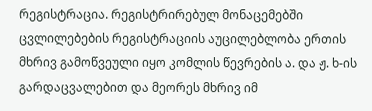რეგისტრაცია. რეგისტრირებულ მონაცემებში ცვლილებების რეგისტრაციის აუცილებლობა ერთის მხრივ გამოწვეული იყო კომლის წევრების ა. და ჟ. ხ-ის გარდაცვალებით და მეორეს მხრივ იმ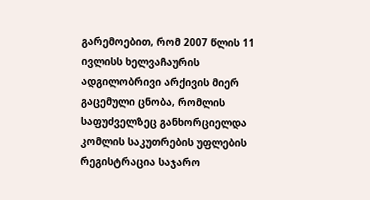გარემოებით, რომ 2007 წლის 11 ივლისს ხელვაჩაურის ადგილობრივი არქივის მიერ გაცემული ცნობა, რომლის საფუძველზეც განხორციელდა კომლის საკუთრების უფლების რეგისტრაცია საჯარო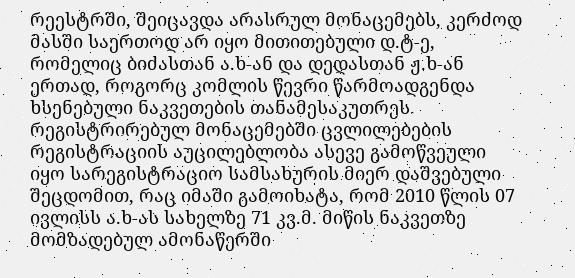რეესტრში, შეიცავდა არასრულ მონაცემებს, კერძოდ მასში საერთოდ არ იყო მითითებული დ.ტ-ე, რომელიც ბიძასთან ა.ხ-ან და დედასთან ჟ.ხ-ან ერთად, როგორც კომლის წევრი წარმოადგენდა ხსენებული ნაკვეთების თანამესაკუთრეს. რეგისტრირებულ მონაცემებში ცვლილებების რეგისტრაციის აუცილებლობა ასევე გამოწვეული იყო სარეგისტრაციო სამსახურის მიერ დაშვებული შეცდომით, რაც იმაში გამოიხატა, რომ 2010 წლის 07 ივლისს ა.ხ-ას სახელზე 71 კვ.მ. მიწის ნაკვეთზე მომზადებულ ამონაწერში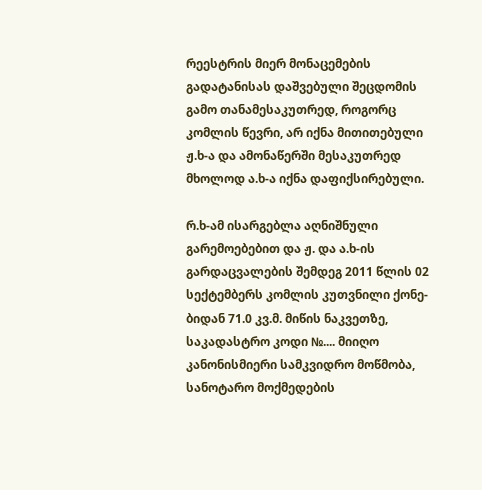რეესტრის მიერ მონაცემების გადატანისას დაშვებული შეცდომის გამო თანამესაკუთრედ, როგორც კომლის წევრი, არ იქნა მითითებული ჟ.ხ-ა და ამონაწერში მესაკუთრედ მხოლოდ ა.ხ-ა იქნა დაფიქსირებული.

რ.ხ-ამ ისარგებლა აღნიშნული გარემოებებით და ჟ. და ა.ხ-ის გარდაცვალების შემდეგ 2011 წლის 02 სექტემბერს კომლის კუთვნილი ქონე-ბიდან 71.0 კვ.მ. მიწის ნაკვეთზე, საკადასტრო კოდი №.... მიიღო კანონისმიერი სამკვიდრო მოწმობა, სანოტარო მოქმედების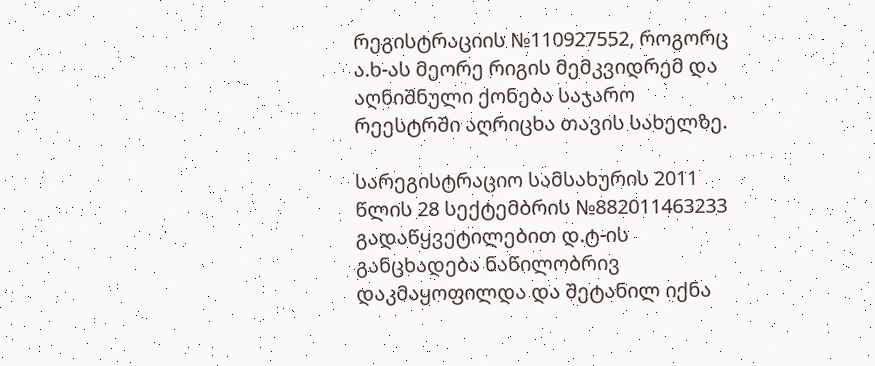რეგისტრაციის №110927552, როგორც ა.ხ-ას მეორე რიგის მემკვიდრემ და აღნიშნული ქონება საჯარო რეესტრში აღრიცხა თავის სახელზე.

სარეგისტრაციო სამსახურის 2011 წლის 28 სექტემბრის №882011463233 გადაწყვეტილებით დ.ტ-ის განცხადება ნაწილობრივ დაკმაყოფილდა და შეტანილ იქნა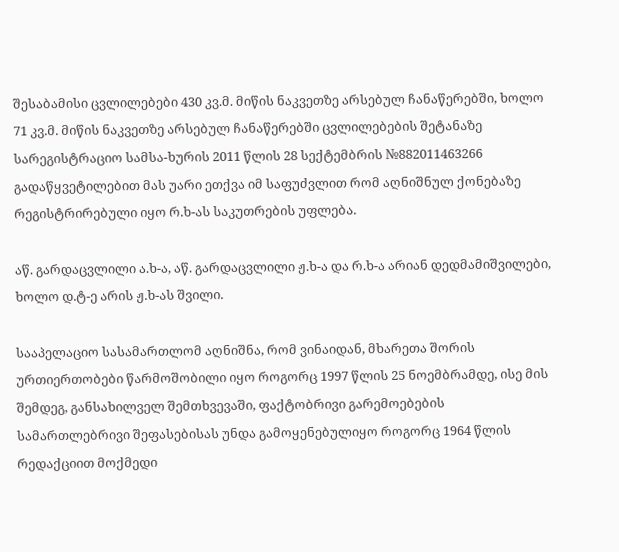შესაბამისი ცვლილებები 430 კვ.მ. მიწის ნაკვეთზე არსებულ ჩანაწერებში, ხოლო 71 კვ.მ. მიწის ნაკვეთზე არსებულ ჩანაწერებში ცვლილებების შეტანაზე სარეგისტრაციო სამსა-ხურის 2011 წლის 28 სექტემბრის №882011463266 გადაწყვეტილებით მას უარი ეთქვა იმ საფუძვლით რომ აღნიშნულ ქონებაზე რეგისტრირებული იყო რ.ხ-ას საკუთრების უფლება.

აწ. გარდაცვლილი ა.ხ-ა, აწ. გარდაცვლილი ჟ.ხ-ა და რ.ხ-ა არიან დედმამიშვილები, ხოლო დ.ტ-ე არის ჟ.ხ-ას შვილი.

სააპელაციო სასამართლომ აღნიშნა, რომ ვინაიდან, მხარეთა შორის ურთიერთობები წარმოშობილი იყო როგორც 1997 წლის 25 ნოემბრამდე, ისე მის შემდეგ, განსახილველ შემთხვევაში, ფაქტობრივი გარემოებების სამართლებრივი შეფასებისას უნდა გამოყენებულიყო როგორც 1964 წლის რედაქციით მოქმედი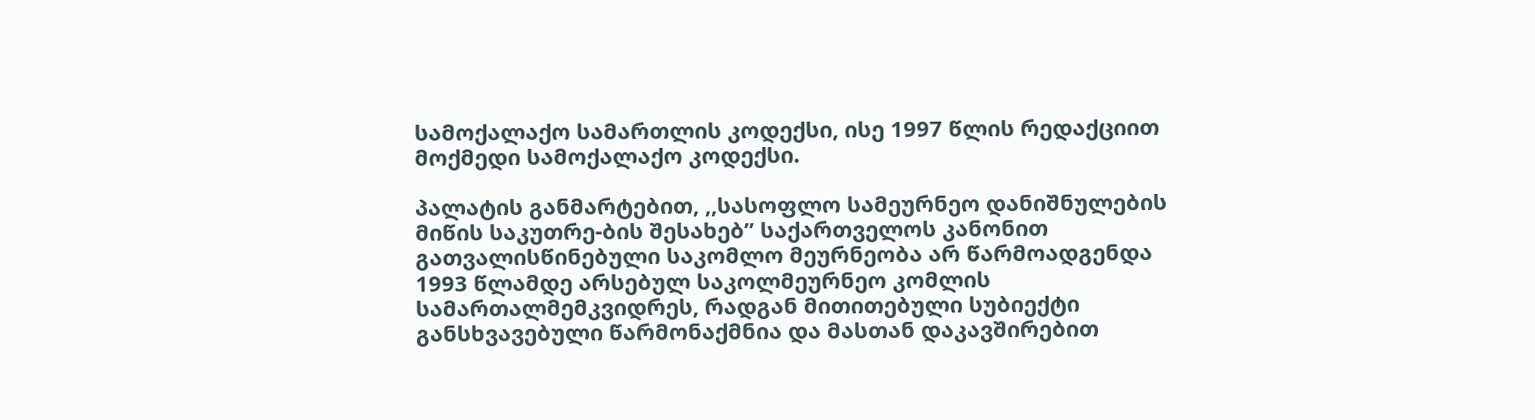სამოქალაქო სამართლის კოდექსი, ისე 1997 წლის რედაქციით მოქმედი სამოქალაქო კოდექსი.

პალატის განმარტებით, ,,სასოფლო სამეურნეო დანიშნულების მიწის საკუთრე-ბის შესახებ” საქართველოს კანონით გათვალისწინებული საკომლო მეურნეობა არ წარმოადგენდა 1993 წლამდე არსებულ საკოლმეურნეო კომლის სამართალმემკვიდრეს, რადგან მითითებული სუბიექტი განსხვავებული წარმონაქმნია და მასთან დაკავშირებით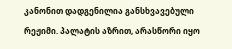კანონით დადგენილია განსხვავებული რეჟიმი. პალატის აზრით, არასწორი იყო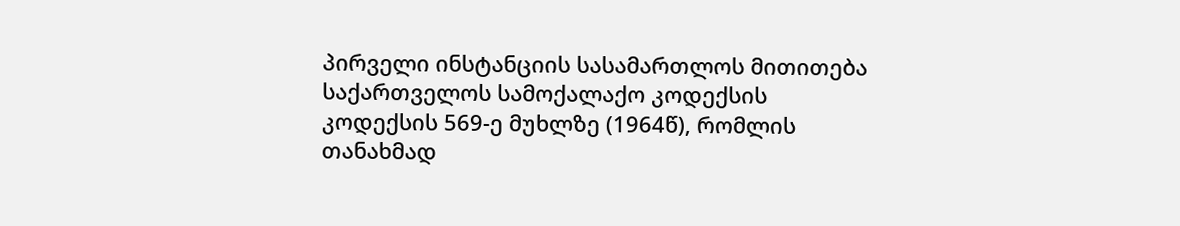პირველი ინსტანციის სასამართლოს მითითება საქართველოს სამოქალაქო კოდექსის კოდექსის 569-ე მუხლზე (1964წ), რომლის თანახმად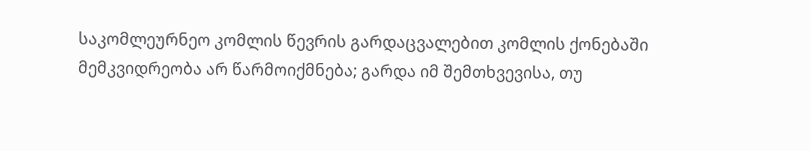საკომლეურნეო კომლის წევრის გარდაცვალებით კომლის ქონებაში მემკვიდრეობა არ წარმოიქმნება; გარდა იმ შემთხვევისა, თუ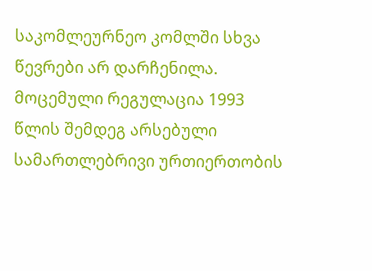საკომლეურნეო კომლში სხვა წევრები არ დარჩენილა. მოცემული რეგულაცია 1993 წლის შემდეგ არსებული სამართლებრივი ურთიერთობის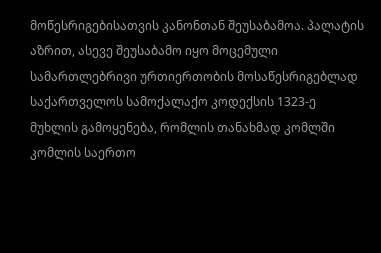მოწესრიგებისათვის კანონთან შეუსაბამოა. პალატის აზრით, ასევე შეუსაბამო იყო მოცემული სამართლებრივი ურთიერთობის მოსაწესრიგებლად საქართველოს სამოქალაქო კოდექსის 1323-ე მუხლის გამოყენება, რომლის თანახმად კომლში კომლის საერთო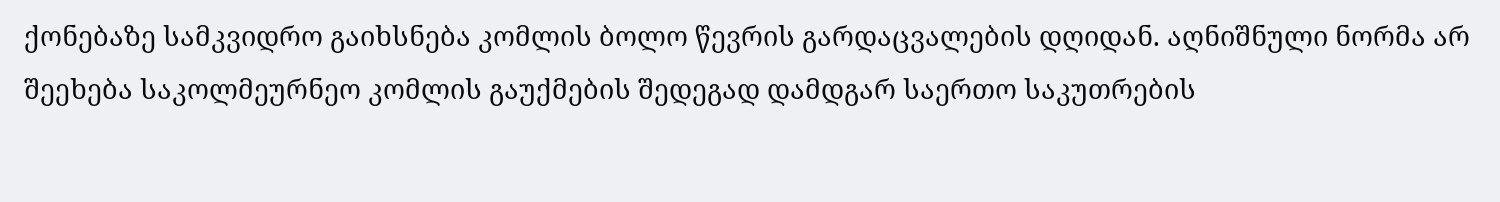ქონებაზე სამკვიდრო გაიხსნება კომლის ბოლო წევრის გარდაცვალების დღიდან. აღნიშნული ნორმა არ შეეხება საკოლმეურნეო კომლის გაუქმების შედეგად დამდგარ საერთო საკუთრების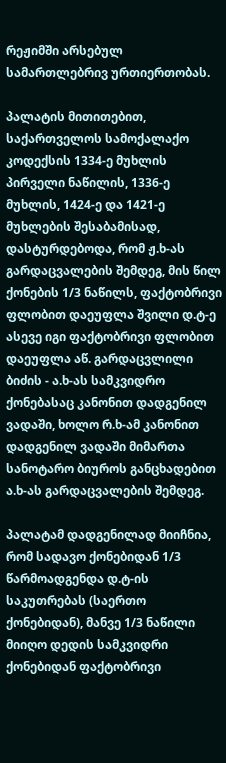რეჟიმში არსებულ სამართლებრივ ურთიერთობას.

პალატის მითითებით, საქართველოს სამოქალაქო კოდექსის 1334-ე მუხლის პირველი ნაწილის, 1336-ე მუხლის, 1424-ე და 1421-ე მუხლების შესაბამისად, დასტურდებოდა, რომ ჟ.ხ-ას გარდაცვალების შემდეგ, მის წილ ქონების 1/3 ნაწილს, ფაქტობრივი ფლობით დაეუფლა შვილი დ.ტ-ე ასევე იგი ფაქტობრივი ფლობით დაეუფლა აწ. გარდაცვლილი ბიძის - ა.ხ-ას სამკვიდრო ქონებასაც კანონით დადგენილ ვადაში, ხოლო რ.ხ-ამ კანონით დადგენილ ვადაში მიმართა სანოტარო ბიუროს განცხადებით ა.ხ-ას გარდაცვალების შემდეგ.

პალატამ დადგენილად მიიჩნია, რომ სადავო ქონებიდან 1/3 წარმოადგენდა დ.ტ-ის საკუთრებას (საერთო ქონებიდან), მანვე 1/3 ნაწილი მიიღო დედის სამკვიდრი ქონებიდან ფაქტობრივი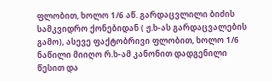ფლობით, ხოლო 1/6 აწ. გარდაცვლილი ბიძის სამკვიდრო ქონებიდან ( ჟ.ხ-ას გარდაცვალების გამო), ასევე ფაქტობრივი ფლობით, ხოლო 1/6 ნაწილი მიიღო რ.ხ-ამ კანონით დადგენილი წესით და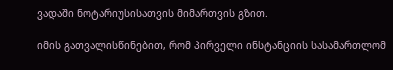ვადაში ნოტარიუსისათვის მიმართვის გზით.

იმის გათვალისწინებით, რომ პირველი ინსტანციის სასამართლომ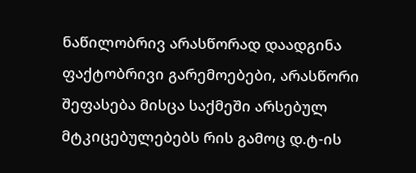ნაწილობრივ არასწორად დაადგინა ფაქტობრივი გარემოებები, არასწორი შეფასება მისცა საქმეში არსებულ მტკიცებულებებს რის გამოც დ.ტ-ის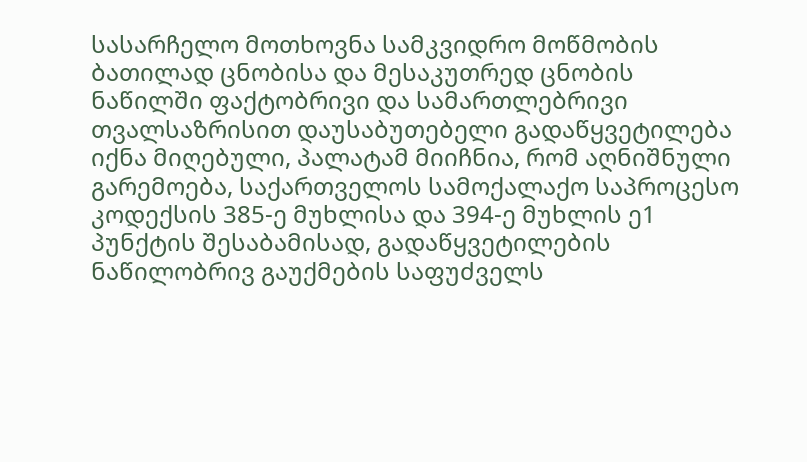სასარჩელო მოთხოვნა სამკვიდრო მოწმობის ბათილად ცნობისა და მესაკუთრედ ცნობის ნაწილში ფაქტობრივი და სამართლებრივი თვალსაზრისით დაუსაბუთებელი გადაწყვეტილება იქნა მიღებული, პალატამ მიიჩნია, რომ აღნიშნული გარემოება, საქართველოს სამოქალაქო საპროცესო კოდექსის 385-ე მუხლისა და 394-ე მუხლის ე1 პუნქტის შესაბამისად, გადაწყვეტილების ნაწილობრივ გაუქმების საფუძველს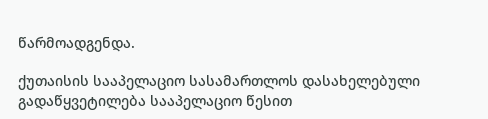წარმოადგენდა.

ქუთაისის სააპელაციო სასამართლოს დასახელებული გადაწყვეტილება სააპელაციო წესით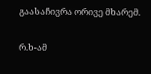გაასაჩივრა ორივე მხარემ.

რ.ხ-ამ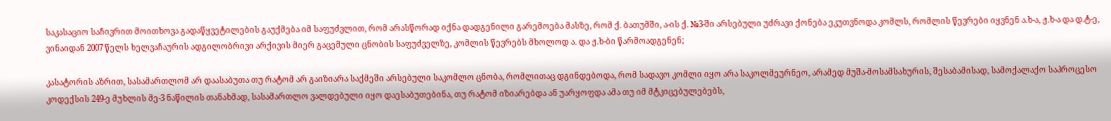საკასაციო საჩივრით მოითხოვა გადაწყვეტილების გაუქმება იმ საფუძვლით, რომ არასწორად იქნა დადგენილი გარემოება მასზე, რომ ქ. ბათუმში, ა-ის ქ. №3-ში არსებული უძრავი ქონება ეკუთვნოდა კომლს, რომლის წევრები იყვნენ ა.ხ-ა, ჟ.ხ-ა და დ.ტ-ე, ვინაიდან 2007 წელს ხელვაჩაურის ადგილობრივი არქივის მიერ გაცემული ცნობის საფუძველზე, კომლის წევრებს მხოლოდ ა. და ჟ.ხ-ბი წარმოადგენენ;

კასატორის აზრით, სასამართლომ არ დაასაბუთა თუ რატომ არ გაიზიარა საქმეში არსებული საკომლო ცნობა, რომლითაც დგინდებოდა, რომ სადავო კომლი იყო არა საკოლმეურნეო, არამედ მუშა-მოსამსახურის, შესაბამისად, სამოქალაქო საპროცესო კოდექსის 249-ე მუხლის მე-3 ნაწილის თანახმად, სასამართლო ვალდებული იყო დაესაბუთებინა, თუ რატომ იზიარებდა ან უარყოფდა ამა თუ იმ მტკიცებულებებს,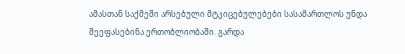ამასთან საქმეში არსებული მტკიცებულებები სასამართლოს უნდა შეეფასებინა ერთობლიობაში. გარდა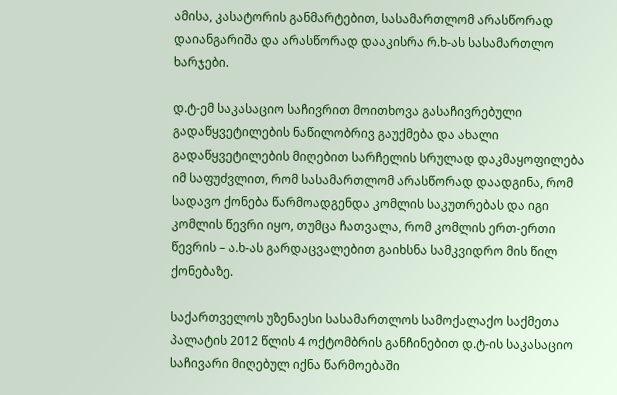ამისა, კასატორის განმარტებით, სასამართლომ არასწორად დაიანგარიშა და არასწორად დააკისრა რ.ხ-ას სასამართლო ხარჯები.

დ.ტ-ემ საკასაციო საჩივრით მოითხოვა გასაჩივრებული გადაწყვეტილების ნაწილობრივ გაუქმება და ახალი გადაწყვეტილების მიღებით სარჩელის სრულად დაკმაყოფილება იმ საფუძვლით, რომ სასამართლომ არასწორად დაადგინა, რომ სადავო ქონება წარმოადგენდა კომლის საკუთრებას და იგი კომლის წევრი იყო, თუმცა ჩათვალა, რომ კომლის ერთ-ერთი წევრის – ა.ხ-ას გარდაცვალებით გაიხსნა სამკვიდრო მის წილ ქონებაზე.

საქართველოს უზენაესი სასამართლოს სამოქალაქო საქმეთა პალატის 2012 წლის 4 ოქტომბრის განჩინებით დ.ტ-ის საკასაციო საჩივარი მიღებულ იქნა წარმოებაში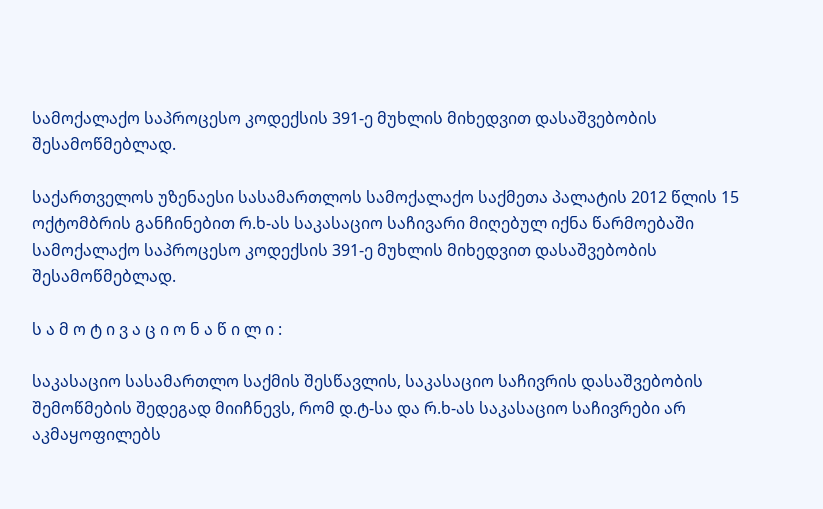სამოქალაქო საპროცესო კოდექსის 391-ე მუხლის მიხედვით დასაშვებობის შესამოწმებლად.

საქართველოს უზენაესი სასამართლოს სამოქალაქო საქმეთა პალატის 2012 წლის 15 ოქტომბრის განჩინებით რ.ხ-ას საკასაციო საჩივარი მიღებულ იქნა წარმოებაში სამოქალაქო საპროცესო კოდექსის 391-ე მუხლის მიხედვით დასაშვებობის შესამოწმებლად.

ს ა მ ო ტ ი ვ ა ც ი ო ნ ა წ ი ლ ი :

საკასაციო სასამართლო საქმის შესწავლის, საკასაციო საჩივრის დასაშვებობის შემოწმების შედეგად მიიჩნევს, რომ დ.ტ-სა და რ.ხ-ას საკასაციო საჩივრები არ აკმაყოფილებს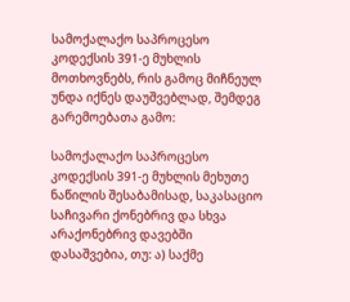სამოქალაქო საპროცესო კოდექსის 391-ე მუხლის მოთხოვნებს, რის გამოც მიჩნეულ უნდა იქნეს დაუშვებლად, შემდეგ გარემოებათა გამო:

სამოქალაქო საპროცესო კოდექსის 391-ე მუხლის მეხუთე ნაწილის შესაბამისად, საკასაციო საჩივარი ქონებრივ და სხვა არაქონებრივ დავებში დასაშვებია, თუ: ა) საქმე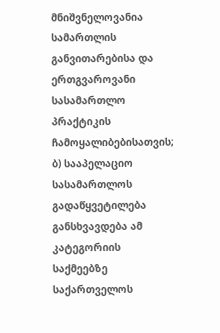მნიშვნელოვანია სამართლის განვითარებისა და ერთგვაროვანი სასამართლო პრაქტიკის ჩამოყალიბებისათვის; ბ) სააპელაციო სასამართლოს გადაწყვეტილება განსხვავდება ამ კატეგორიის საქმეებზე საქართველოს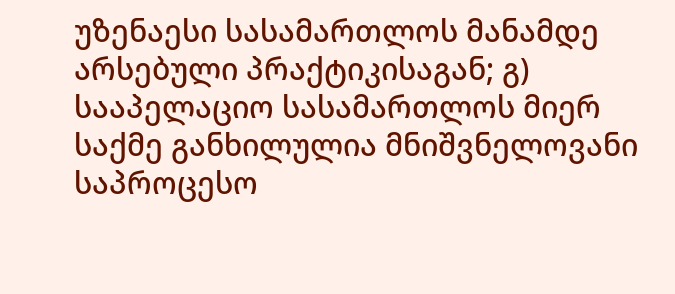უზენაესი სასამართლოს მანამდე არსებული პრაქტიკისაგან; გ) სააპელაციო სასამართლოს მიერ საქმე განხილულია მნიშვნელოვანი საპროცესო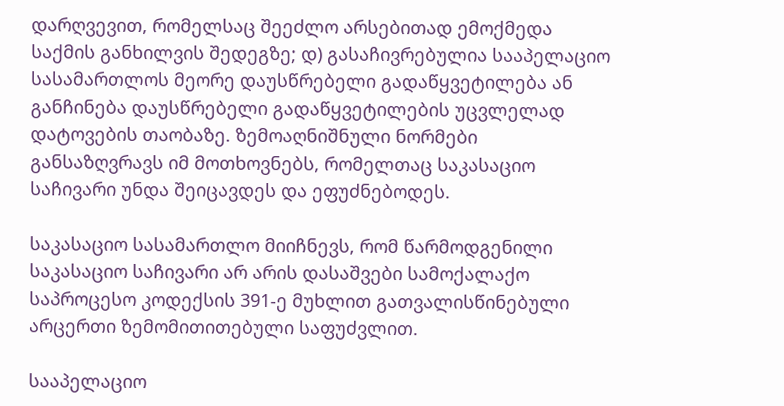დარღვევით, რომელსაც შეეძლო არსებითად ემოქმედა საქმის განხილვის შედეგზე; დ) გასაჩივრებულია სააპელაციო სასამართლოს მეორე დაუსწრებელი გადაწყვეტილება ან განჩინება დაუსწრებელი გადაწყვეტილების უცვლელად დატოვების თაობაზე. ზემოაღნიშნული ნორმები განსაზღვრავს იმ მოთხოვნებს, რომელთაც საკასაციო საჩივარი უნდა შეიცავდეს და ეფუძნებოდეს.

საკასაციო სასამართლო მიიჩნევს, რომ წარმოდგენილი საკასაციო საჩივარი არ არის დასაშვები სამოქალაქო საპროცესო კოდექსის 391-ე მუხლით გათვალისწინებული არცერთი ზემომითითებული საფუძვლით.

სააპელაციო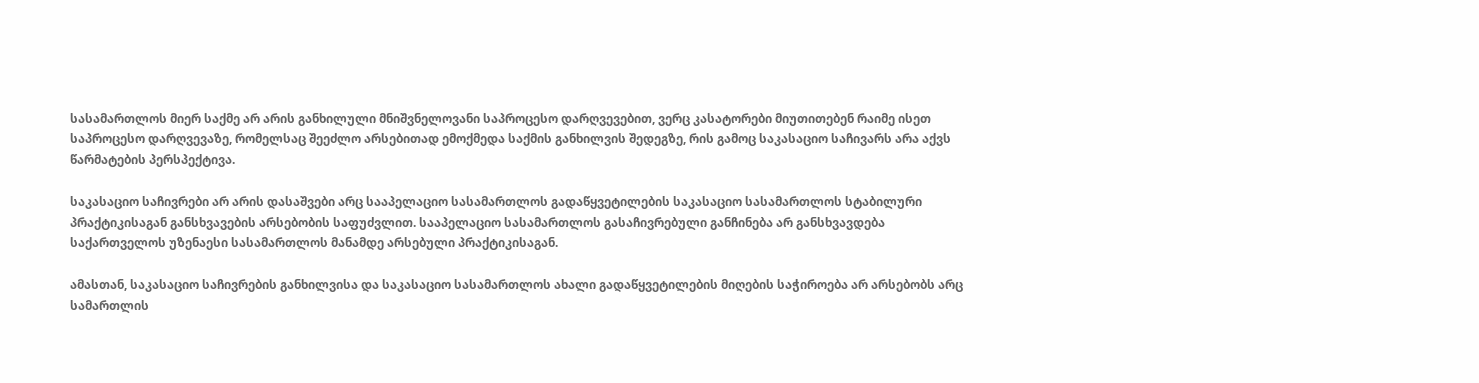სასამართლოს მიერ საქმე არ არის განხილული მნიშვნელოვანი საპროცესო დარღვევებით, ვერც კასატორები მიუთითებენ რაიმე ისეთ საპროცესო დარღვევაზე, რომელსაც შეეძლო არსებითად ემოქმედა საქმის განხილვის შედეგზე, რის გამოც საკასაციო საჩივარს არა აქვს წარმატების პერსპექტივა.

საკასაციო საჩივრები არ არის დასაშვები არც სააპელაციო სასამართლოს გადაწყვეტილების საკასაციო სასამართლოს სტაბილური პრაქტიკისაგან განსხვავების არსებობის საფუძვლით. სააპელაციო სასამართლოს გასაჩივრებული განჩინება არ განსხვავდება საქართველოს უზენაესი სასამართლოს მანამდე არსებული პრაქტიკისაგან.

ამასთან, საკასაციო საჩივრების განხილვისა და საკასაციო სასამართლოს ახალი გადაწყვეტილების მიღების საჭიროება არ არსებობს არც სამართლის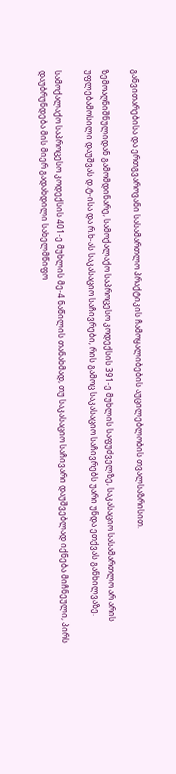განვითარებისა და ერთგვაროვანი სასამართლო პრაქტიკის ჩამოყალიბების აუცილებლობის თვალსაზრისით.

ზემოაღნიშნულიდან გამომდინარე, სამოქალაქო საპროცესო კოდექსის 391-ე მუხლის საფუძველზე, საკასაციო სასამართლო არ არის უფლებამოსილი დაუშვას დ.ტ-ისა და რ.ხ-ას საკასაციო საჩივრები, რის გამოც საკასაციო საჩივრებს უარი უნდა ეთქვას განხილვაზე.

სამოქალაქო საპროცესო კოდექსის 401-ე მუხლის მე-4 ნაწილის თანახმად, თუ საკასაციო საჩივარი დაუშვებლად იქნება მიჩნეული, პირს დაუბრუნდება მის მიერ გადახდილი სახელმწიფო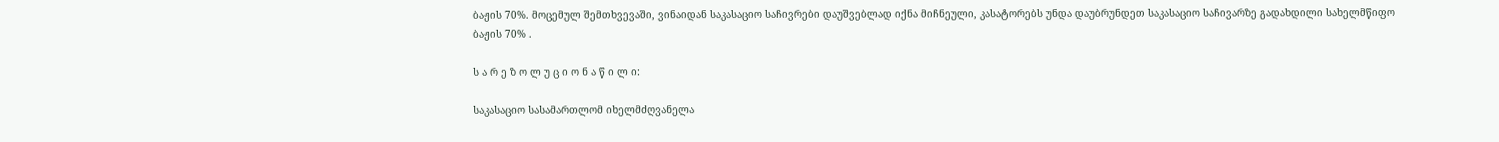ბაჟის 70%. მოცემულ შემთხვევაში, ვინაიდან საკასაციო საჩივრები დაუშვებლად იქნა მიჩნეული, კასატორებს უნდა დაუბრუნდეთ საკასაციო საჩივარზე გადახდილი სახელმწიფო ბაჟის 70% .

ს ა რ ე ზ ო ლ უ ც ი ო ნ ა წ ი ლ ი:

საკასაციო სასამართლომ იხელმძღვანელა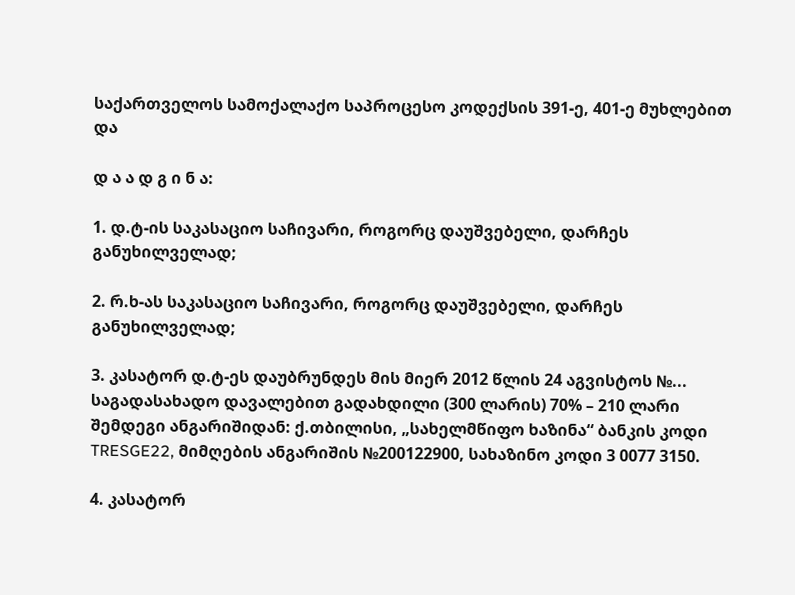საქართველოს სამოქალაქო საპროცესო კოდექსის 391-ე, 401-ე მუხლებით და

დ ა ა დ გ ი ნ ა:

1. დ.ტ-ის საკასაციო საჩივარი, როგორც დაუშვებელი, დარჩეს განუხილველად;

2. რ.ხ-ას საკასაციო საჩივარი, როგორც დაუშვებელი, დარჩეს განუხილველად;

3. კასატორ დ.ტ-ეს დაუბრუნდეს მის მიერ 2012 წლის 24 აგვისტოს №... საგადასახადო დავალებით გადახდილი (300 ლარის) 70% – 210 ლარი შემდეგი ანგარიშიდან: ქ.თბილისი, „სახელმწიფო ხაზინა“ ბანკის კოდი TRESGE22, მიმღების ანგარიშის №200122900, სახაზინო კოდი 3 0077 3150.

4. კასატორ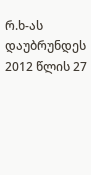რ.ხ-ას დაუბრუნდეს 2012 წლის 27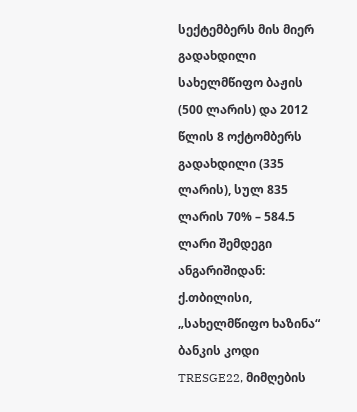სექტემბერს მის მიერ გადახდილი სახელმწიფო ბაჟის (500 ლარის) და 2012 წლის 8 ოქტომბერს გადახდილი (335 ლარის), სულ 835 ლარის 70% – 584.5 ლარი შემდეგი ანგარიშიდან: ქ.თბილისი, „სახელმწიფო ხაზინა“ ბანკის კოდი TRESGE22, მიმღების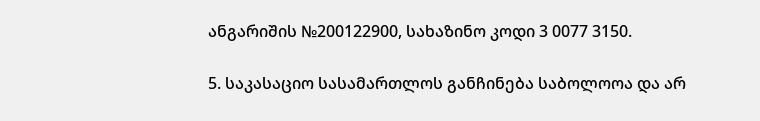ანგარიშის №200122900, სახაზინო კოდი 3 0077 3150.

5. საკასაციო სასამართლოს განჩინება საბოლოოა და არ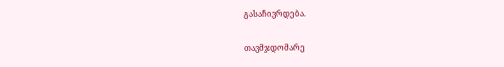გასაჩივრდება.

თავმჯდომარე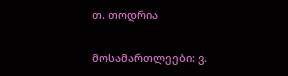თ. თოდრია

მოსამართლეები: ვ.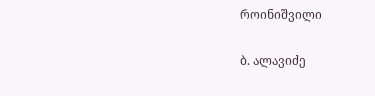როინიშვილი

ბ. ალავიძე